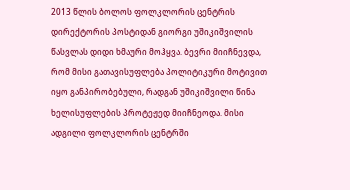2013 წლის ბოლოს ფოლკლორის ცენტრის დირექტორის პოსტიდან გიორგი უშიკიშვილის წასვლას დიდი ხმაური მოჰყვა. ბევრი მიიჩნევდა, რომ მისი გათავისუფლება პოლიტიკური მოტივით იყო განპირობებული, რადგან უშიკიშვილი წინა ხელისუფლების პროტეჟედ მიიჩნეოდა. მისი ადგილი ფოლკლორის ცენტრში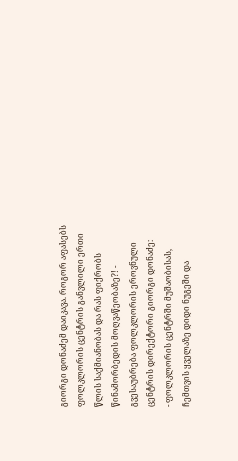გიორგი დონაძემ დაიკავა. როგორ აფასებს ფოლკლორის ცენტრის განვლილი ერთი წლის საქმიანობას და რას ფიქრობს წინამორბედის მოღვაწეობაზე?! - გვესაუბრება ფოლკლორის ეროვნული ცენტრის დირექტორი გიორგი დონაძე:
- ფოლკლორის ცენტრში მუშაობისას, ჩემთვის ყველაზე დიდი ნუგეში და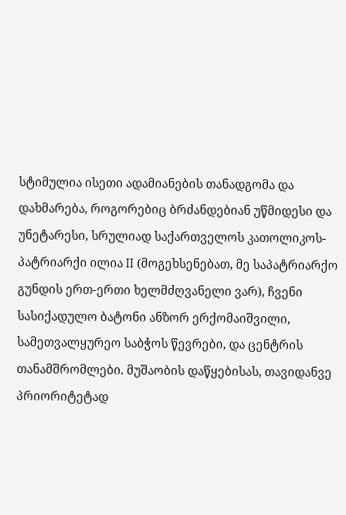სტიმულია ისეთი ადამიანების თანადგომა და დახმარება, როგორებიც ბრძანდებიან უწმიდესი და უნეტარესი, სრულიად საქართველოს კათოლიკოს-პატრიარქი ილია II (მოგეხსენებათ, მე საპატრიარქო გუნდის ერთ-ერთი ხელმძღვანელი ვარ), ჩვენი სასიქადულო ბატონი ანზორ ერქომაიშვილი, სამეთვალყურეო საბჭოს წევრები, და ცენტრის თანამშრომლები. მუშაობის დაწყებისას, თავიდანვე პრიორიტეტად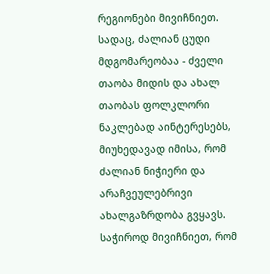რეგიონები მივიჩნიეთ. სადაც, ძალიან ცუდი მდგომარეობაა - ძველი თაობა მიდის და ახალ თაობას ფოლკლორი ნაკლებად აინტერესებს, მიუხედავად იმისა, რომ ძალიან ნიჭიერი და არაჩვეულებრივი ახალგაზრდობა გვყავს. საჭიროდ მივიჩნიეთ, რომ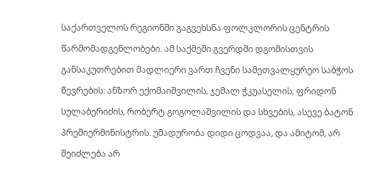საქართველოს რეგიონში გაგვეხსნა ფოლკლორის ცენტრის წარმომადგენლობები. ამ საქმეში გვერდში დგომისთვის განსაკუთრებით მადლიერი ვართ ჩვენი სამეთვალყურეო საბჭოს წევრების: ანზორ ექომაიშვილის, ჯემალ ჭკუასელის, ფრიდონ სულაბერიძის, რობერტ გოგოლაშვილის და სხვების, ასევე ბატონ პრემიერმინისტრის. უმადურობა დიდი ცოდვაა, და ამიტომ, არ შეიძლება არ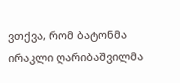ვთქვა, რომ ბატონმა ირაკლი ღარიბაშვილმა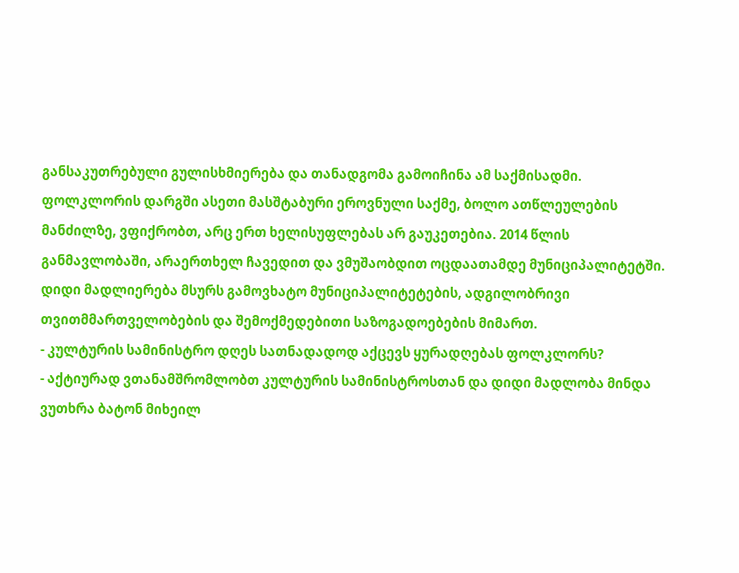განსაკუთრებული გულისხმიერება და თანადგომა გამოიჩინა ამ საქმისადმი. ფოლკლორის დარგში ასეთი მასშტაბური ეროვნული საქმე, ბოლო ათწლეულების მანძილზე, ვფიქრობთ, არც ერთ ხელისუფლებას არ გაუკეთებია. 2014 წლის განმავლობაში, არაერთხელ ჩავედით და ვმუშაობდით ოცდაათამდე მუნიციპალიტეტში. დიდი მადლიერება მსურს გამოვხატო მუნიციპალიტეტების, ადგილობრივი თვითმმართველობების და შემოქმედებითი საზოგადოებების მიმართ.
- კულტურის სამინისტრო დღეს სათნადადოდ აქცევს ყურადღებას ფოლკლორს?
- აქტიურად ვთანამშრომლობთ კულტურის სამინისტროსთან და დიდი მადლობა მინდა ვუთხრა ბატონ მიხეილ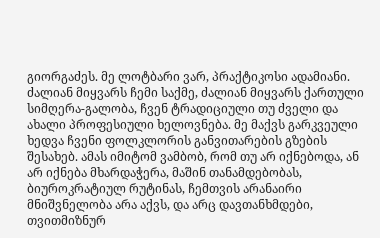გიორგაძეს. მე ლოტბარი ვარ, პრაქტიკოსი ადამიანი. ძალიან მიყვარს ჩემი საქმე, ძალიან მიყვარს ქართული სიმღერა-გალობა, ჩვენ ტრადიციული თუ ძველი და ახალი პროფესიული ხელოვნება. მე მაქვს გარკვეული ხედვა ჩვენი ფოლკლორის განვითარების გზების შესახებ. ამას იმიტომ ვამბობ, რომ თუ არ იქნებოდა, ან არ იქნება მხარდაჭერა, მაშინ თანამდებობას, ბიუროკრატიულ რუტინას, ჩემთვის არანაირი მნიშვნელობა არა აქვს, და არც დავთანხმდები, თვითმიზნურ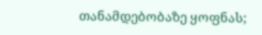თანამდებობაზე ყოფნას;